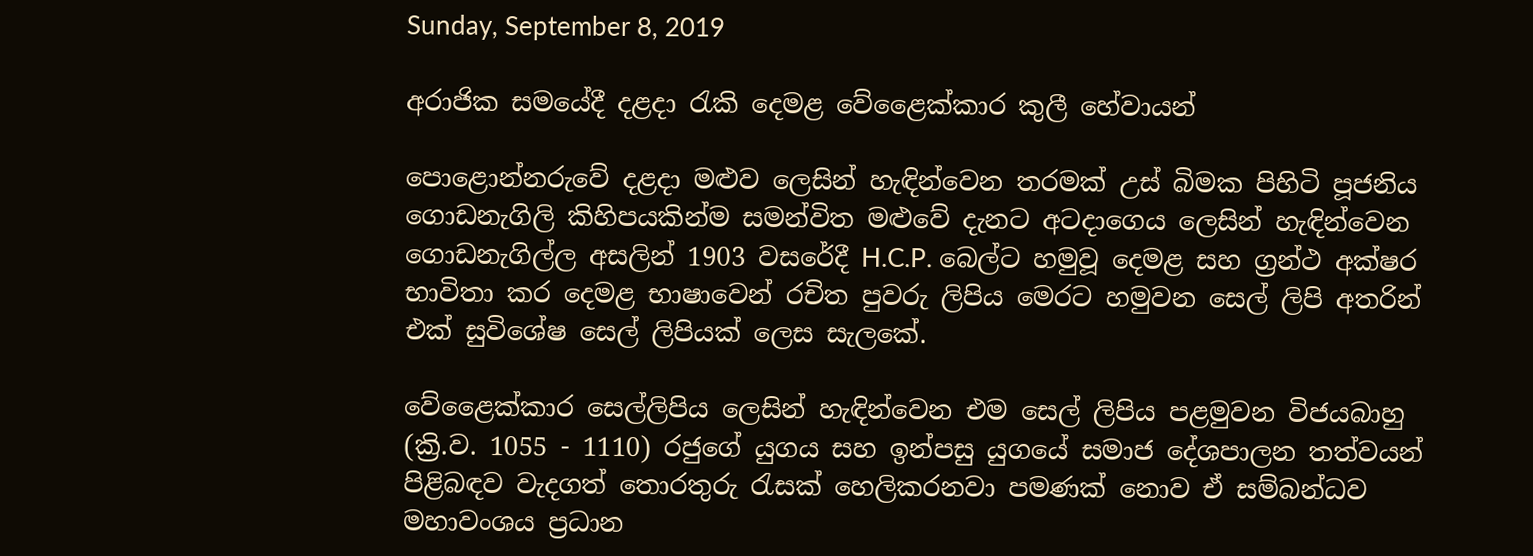Sunday, September 8, 2019

අරාජික සමයේදී දළදා රැකි දෙමළ වේළෛක්කාර කුලී හේවායන්

පොළොන්නරුවේ දළදා මළුව ලෙසින් හැඳින්වෙන තරමක් උස් බිමක පිහිටි පූජනිය ගොඩනැගිලි කිහිපයකින්ම සමන්විත මළුවේ දැනට අටදාගෙය ලෙසින් හැඳින්වෙන ගොඩනැගිල්ල අසලින් 1903 වසරේදී H.C.P. බෙල්ට හමුවූ දෙමළ සහ ග්‍රන්ථ අක්ෂර භාවිතා කර දෙමළ භාෂාවෙන් රචිත පුවරු ලිපිය මෙරට හමුවන සෙල් ලිපි අතරින් එක් සුවිශේෂ සෙල් ලිපියක් ලෙස සැලකේ.

වේළෛක්කාර සෙල්ලිපිය ලෙසින් හැඳින්වෙන එම සෙල් ලිපිය පළමුවන විජයබාහු (ක්‍රි.ව. 1055 - 1110) රජුගේ යුගය සහ ඉන්පසු යුගයේ සමාජ දේශපාලන තත්වයන් පිළිබඳව වැදගත් තොරතුරු රැසක් හෙලිකරනවා පමණක් නොව ඒ සම්බන්ධව මහාවංශය ප්‍රධාන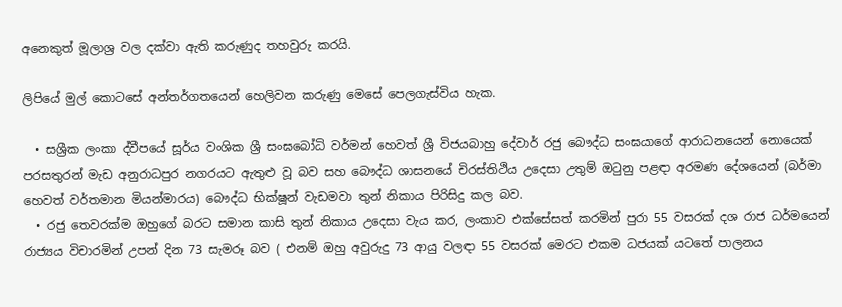අනෙකුත් මූලාශ්‍ර වල දක්වා ඇති කරුණුද තහවුරු කරයි.

ලිපියේ මුල් කොටසේ අන්තර්ගතයෙන් හෙලිවන කරුණු මෙසේ පෙලගැස්විය හැක.

  • සශ්‍රීක ලංකා ද්වීපයේ සූර්ය වංශික ශ්‍රී සංඝබෝධි වර්මන් හෙවත් ශ්‍රී විජයබාහු දේවාර් රජු බෞද්ධ සංඝයාගේ ආරාධනයෙන් නොයෙක් පරසතුරන් මැඩ අනුරාධපුර නගරයට ඇතුළු වූ බව සහ බෞද්ධ ශාසනයේ චිරස්තිථිය උදෙසා උතුම් ඔටුනු පළඳා අරමණ දේශයෙන් (බර්මා හෙවත් වර්තමාන මියන්මාරය) බෞද්ධ භික්ෂූන් වැඩමවා තුන් නිකාය පිරිසිදු කල බව.
  • රජු තෙවරක්ම ඔහුගේ බරට සමාන කාසි තුන් නිකාය උදෙසා වැය කර, ලංකාව එක්සේසත් කරමින් පුරා 55 වසරක් දශ රාජ ධර්මයෙන් රාජ්‍යය විචාරමින් උපන් දින 73 සැමරූ බව ( එනම් ඔහු අවුරුදු 73 ආයු වලඳා 55 වසරක් මෙරට එකම ධජයක් යටතේ පාලනය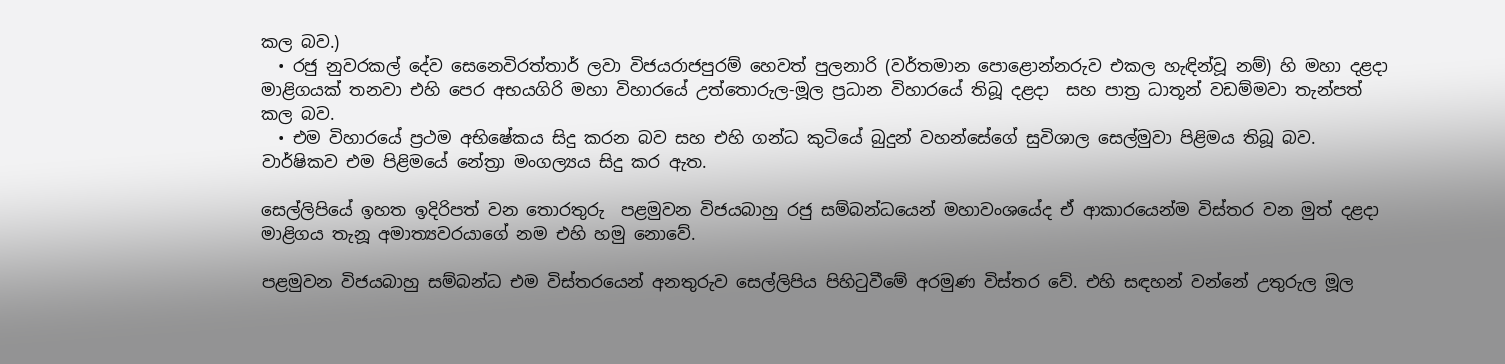කල බව.)
  • රජු නුවරකල් දේව සෙනෙවිරත්තාර් ලවා විජයරාජපුරම් හෙවත් පුලනාරි (වර්තමාන පොළොන්නරුව එකල හැඳින්වූ නම්) හි මහා දළදා මාළිගයක් තනවා එහි පෙර අභයගිරි මහා විහාරයේ උත්තොරුල-මූල ප්‍රධාන විහාරයේ තිබූ දළදා  සහ පාත්‍ර ධාතූන් වඩම්මවා තැන්පත් කල බව.
  • එම විහාරයේ ප්‍රථම අභිෂේකය සිදු කරන බව සහ එහි ගන්ධ කුටියේ බුදුන් වහන්සේගේ සුවිශාල සෙල්මුවා පිළිමය තිබූ බව. වාර්ෂිකව එම පිළිමයේ නේත්‍රා මංගල්‍යය සිදු කර ඇත.

සෙල්ලිපියේ ඉහත ඉදිරිපත් වන තොරතුරු  පළමුවන විජයබාහු රජු සම්බන්ධයෙන් මහාවංශයේද ඒ ආකාරයෙන්ම විස්තර වන මුත් දළදා මාළිගය තැනූ අමාත්‍යවරයාගේ නම එහි හමු නොවේ.

පළමුවන විජයබාහු සම්බන්ධ එම විස්තරයෙන් අනතුරුව සෙල්ලිපිය පිහිටුවීමේ අරමුණ විස්තර වේ. එහි සඳහන් වන්නේ උතුරුල මූල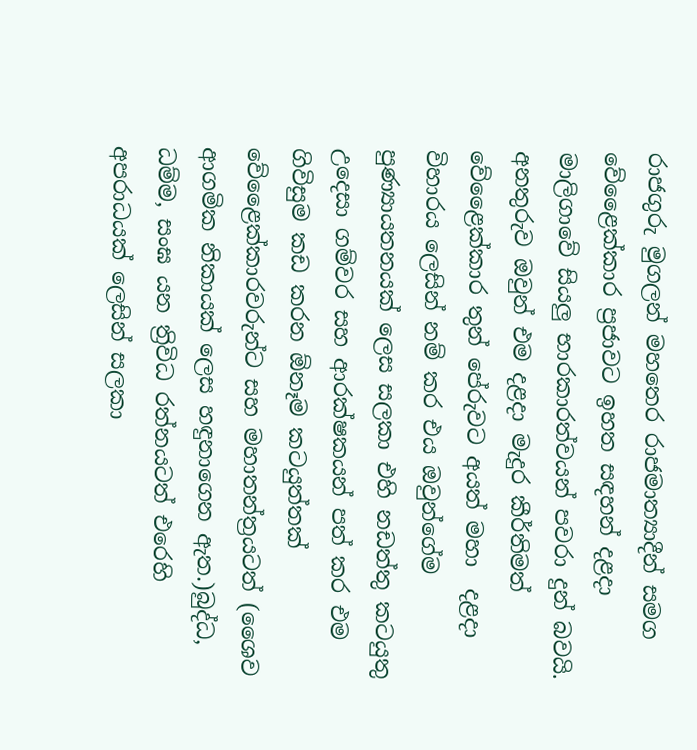රාජගුරු මුගලන් මහතෙර රාජමාත්‍යාදීන් සමග වේළෛක්කාර ප්‍රජාවට ඉහත සඳහන් දළදා මාලිගාවේ සියලු භාරකාරත්වයන් පවරා දුන් බවයි.
අනතුරුව ඔවුන් එම දළදා මැදුර කීර්තිමත් වේළෛක්කාර තුන් පේරුවට අයත් මහා  දළදා විහාරය ලෙසින් නම් කර එය ඔවුන්ගේම පුණ්‍යායතනයක් ලෙස සලකා එහි නඩත්තු කටයුතු උදෙසා ගම්වර සහ ආරක්ෂකයන් පත් කර එම ගිවිසුම කඩ කරන ඕනෑම කටයුත්තක් වේළෛක්කාරවරුන්ට සහ මහාතන්ත්‍රයටත් (ශෛව ආගමික නිකායක් ලෙස හඳුනාගෙන ඇත.)බුද්ධ, ධම්ම, සංඝ යන ත්‍රිවිධ රත්නයටත් එරෙහි අපරාධයක් ලෙසින් සලකා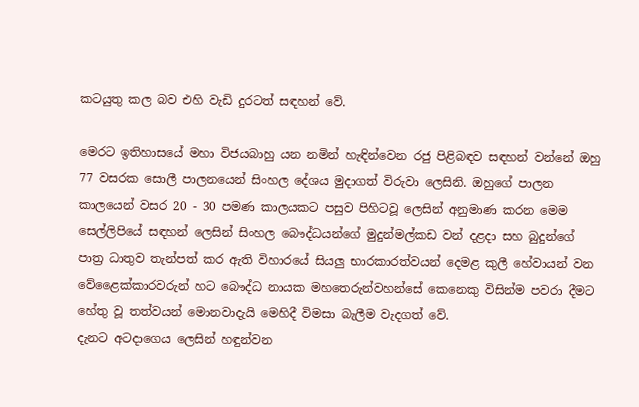කටයුතු කල බව එහි වැඩි දුරටත් සඳහන් වේ.

මෙරට ඉතිහාසයේ මහා විජයබාහු යන නමින් හැඳින්වෙන රජු පිළිබඳව සඳහන් වන්නේ ඔහු 77 වසරක සොලී පාලනයෙන් සිංහල දේශය මුදාගත් විරුවා ලෙසිනි. ඔහුගේ පාලන කාලයෙන් වසර 20 - 30 පමණ කාලයකට පසුව පිහිටවූ ලෙසින් අනුමාණ කරන මෙම සෙල්ලිපියේ සඳහන් ලෙසින් සිංහල බෞද්ධයන්ගේ මුදුන්මල්කඩ වන් දළදා සහ බුදුන්ගේ පාත්‍ර ධාතුව තැන්පත් කර ඇති විහාරයේ සියලු භාරකාරත්වයන් දෙමළ කුලී හේවායන් වන වේළෛක්කාරවරුන් හට බෞද්ධ නායක මහතෙරුන්වහන්සේ කෙනෙකු විසින්ම පවරා දීමට හේතු වූ තත්වයන් මොනවාදැයි මෙහිදී විමසා බැලීම වැදගත් වේ.
දැනට අටදාගෙය ලෙසින් හඳුන්වන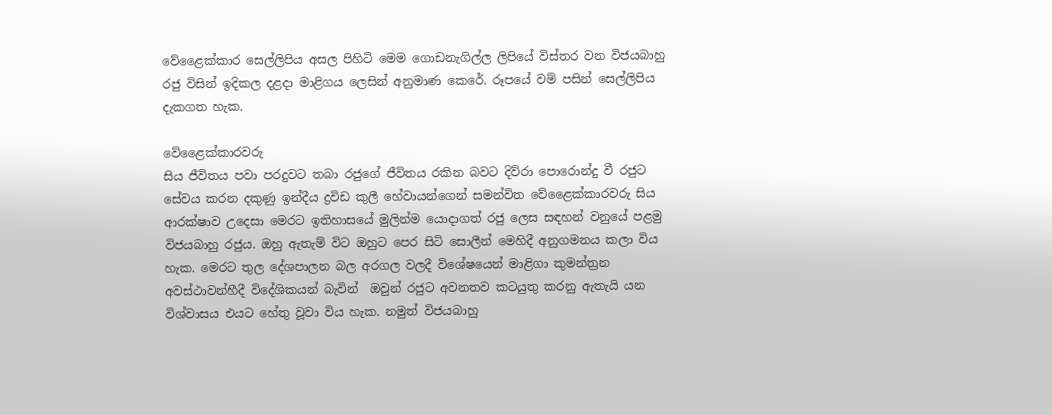වේළෛක්කාර සෙල්ලිපිය අසල පිහිටි මෙම ගොඩනැගිල්ල ලිපියේ විස්තර වන විජයබාහු රජු විසින් ඉදිකල දළදා මාළිගය ලෙසින් අනුමාණ කෙරේ. රූපයේ වම් පසින් සෙල්ලිපිය දැකගත හැක.

වේළෛක්කාරවරු
සිය ජීවිතය පවා පරදුවට තබා රජුගේ ජීවිතය රකින බවට දිව්රා පොරොන්දු වී රජුට සේවය කරන දකුණු ඉන්දීය ද්‍රවිඩ කුලී හේවායන්ගෙන් සමන්විත වේළෛක්කාරවරු සිය ආරක්ෂාව උදෙසා මෙරට ඉතිහාසයේ මුලින්ම යොදාගත් රජු ලෙස සඳහන් වනුයේ පළමු විජයබාහු රජුය. ඔහු ඇතැම් විට ඔහුට පෙර සිටි සොලීන් මෙහිදී අනුගමනය කලා විය හැක. මෙරට තුල දේශපාලන බල අරගල වලදී විශේෂයෙන් මාළිගා කුමන්ත්‍රන අවස්ථාවන්හීදී විදේශිකයන් බැවින්  ඔවුන් රජුට අවනතව කටයුතු කරනු ඇතැයි යන විශ්වාසය එයට හේතු වූවා විය හැක. නමුත් විජයබාහු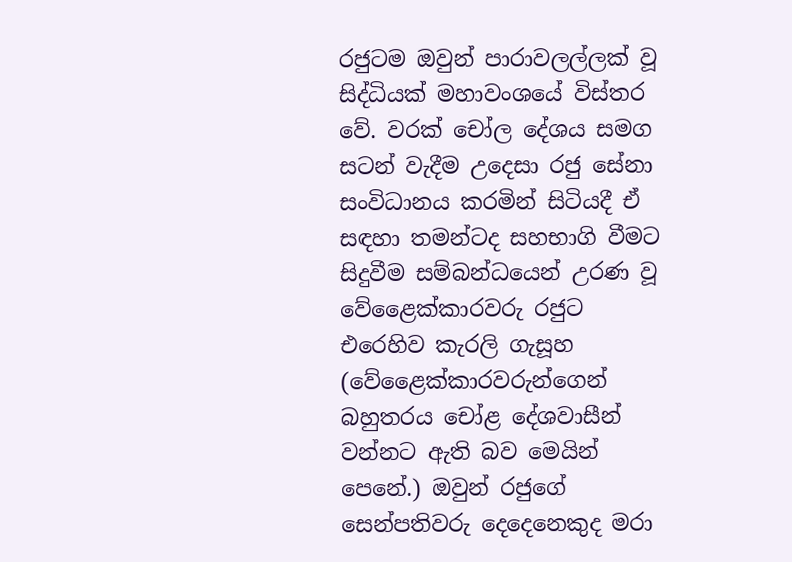රජුටම ඔවුන් පාරාවලල්ලක් වූ සිද්ධියක් මහාවංශයේ විස්තර වේ. වරක් චෝල දේශය සමග සටන් වැදීම උදෙසා රජු සේනා සංවිධානය කරමින් සිටියදී ඒ සඳහා තමන්ටද සහභාගි වීමට සිදුවීම සම්බන්ධයෙන් උරණ වූ වේළෛක්කාරවරු රජුට එරෙහිව කැරලි ගැසූහ (වේළෛක්කාරවරුන්ගෙන් බහුතරය චෝළ දේශවාසීන් වන්නට ඇති බව මෙයින් පෙනේ.) ඔවුන් රජුගේ සෙන්පතිවරු දෙදෙනෙකුද මරා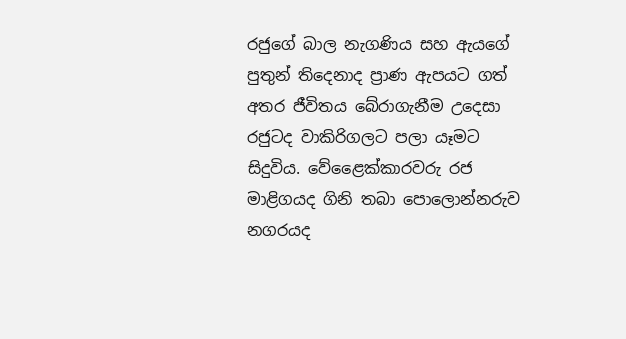රජුගේ බාල නැගණිය සහ ඇයගේ පුතුන් තිදෙනාද ප්‍රාණ ඇපයට ගත් අතර ජීවිතය බේරාගැනීම උදෙසා රජුටද වාකිරිගලට පලා යෑමට සිදුවිය. වේළෛක්කාරවරු රජ මාළිගයද ගිනි තබා පොලොන්නරුව නගරයද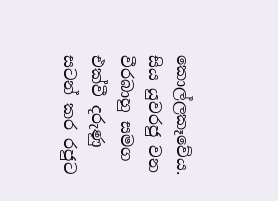කොල්ලකෑවේය. සිය යුවරජු වන වීරබාහු සමග එක්වී දරුණු සටන් කර රජුට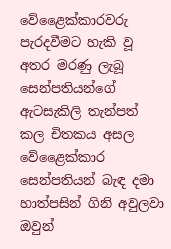වේළෛක්කාරවරු පැරදවීමට හැකි වූ අතර මරණු ලැබූ සෙන්පතියන්ගේ ඇටසැකිලි තැන්පත් කල චිතකය අසල වේළෛක්කාර සෙන්පතියන් බැඳ දමා හාත්පසින් ගිනි අවුලවා ඔවුන්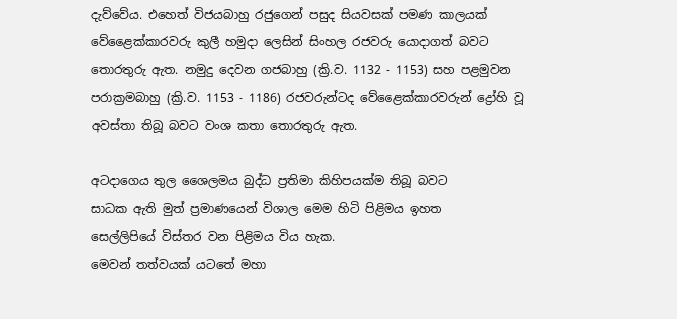දැව්වේය. එහෙත් විජයබාහු රජුගෙන් පසුද සියවසක් පමණ කාලයක් වේළෛක්කාරවරු කුලී හමුදා ලෙසින් සිංහල රජවරු යොදාගත් බවට තොරතුරු ඇත. නමුදු දෙවන ගජබාහු (ක්‍රි.ව. 1132 - 1153) සහ පළමුවන පරාක්‍රමබාහු (ක්‍රි.ව. 1153 - 1186) රජවරුන්ටද වේළෛක්කාරවරුන් ද්‍රෝහි වූ අවස්තා තිබූ බවට වංශ කතා තොරතුරු ඇත.

අටදාගෙය තුල ශෛලමය බුද්ධ ප්‍රතිමා කිහිපයක්ම තිබූ බවට
සාධක ඇති මුත් ප්‍රමාණයෙන් විශාල මෙම හිටි පිළිමය ඉහත
සෙල්ලිපියේ විස්තර වන පිළිමය විය හැක.
මෙවන් තත්වයක් යටතේ මහා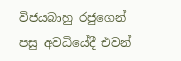විජයබාහු රජුගෙන් පසු අවධියේදී එවන්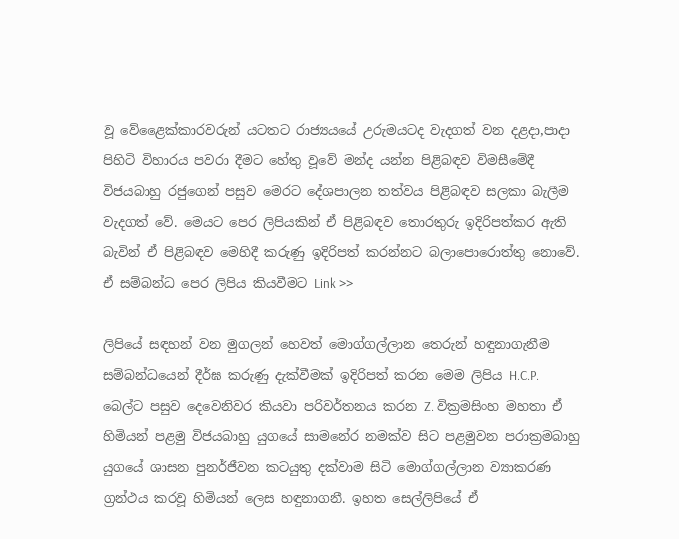වූ වේළෛක්කාරවරුන් යටතට රාජ්‍යයයේ උරුමයටද වැදගත් වන දළදා,පාදා පිහිටි විහාරය පවරා දීමට හේතු වූවේ මන්ද යන්න පිළිබඳව විමසීමේදී විජයබාහු රජුගෙන් පසුව මෙරට දේශපාලන තත්වය පිළිබඳව සලකා බැලීම වැදගත් වේ. මෙයට පෙර ලිපියකින් ඒ පිළිබඳව තොරතුරු ඉදිරිපත්කර ඇති බැවින් ඒ පිළිබඳව මෙහිදී කරුණු ඉදිරිපත් කරන්නට බලාපොරොත්තු නොවේ. ඒ සම්බන්ධ පෙර ලිපිය කියවීමට Link >>

ලිපියේ සඳහන් වන මුගලන් හෙවත් මොග්ගල්ලාන තෙරුන් හඳුනාගැනීම සම්බන්ධයෙන් දීර්ඝ කරුණු දැක්වීමක් ඉදිරිපත් කරන මෙම ලිපිය H.C.P. බෙල්ට පසුව දෙවෙනිවර කියවා පරිවර්තනය කරන Z. වික්‍රමසිංහ මහතා ඒ හිමියන් පළමු විජයබාහු යුගයේ සාමනේර නමක්ව සිට පළමුවන පරාක්‍රමබාහු යුගයේ ශාසන පුනර්ජීවන කටයුතු දක්වාම සිටි මොග්ගල්ලාන ව්‍යාකරණ ග්‍රන්ථය කරවූ හිමියන් ලෙස හඳුනාගනී. ඉහත සෙල්ලිපියේ ඒ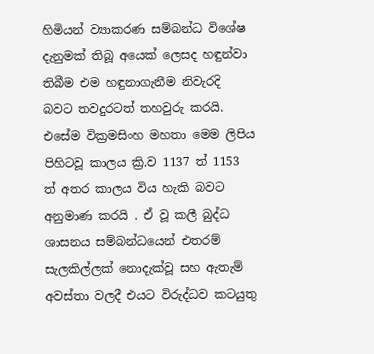හිමියන් ව්‍යාකරණ සම්බන්ධ විශේෂ දැනුමක් තිබූ අයෙක් ලෙසද හඳුන්වා තිබීම එම හඳුනාගැනීම නිවැරදි බවට තවදුරටත් තහවුරු කරයි. එසේම වික්‍රමසිංහ මහතා මෙම ලිපිය පිහිටවූ කාලය ක්‍රි.ව 1137 ත් 1153 ත් අතර කාලය විය හැකි බවට අනුමාණ කරයි . ඒ වූ කලී බුද්ධ ශාසනය සම්බන්ධයෙන් එතරම් සැලකිල්ලක් නොදැක්වූ සහ ඇතැම් අවස්තා වලදී එයට විරුද්ධව කටයුතු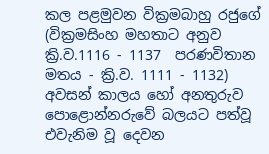කල පළමුවන වික්‍රමබාහු රජුගේ (වික්‍රමසිංහ මහතාට අනුව ක්‍රි.ව.1116 - 1137  පරණවිතාන මතය - ක්‍රි.ව. 1111 - 1132) අවසන් කාලය හෝ අනතුරුව පොළොන්නරුවේ බලයට පත්වූ එවැනිම වූ දෙවන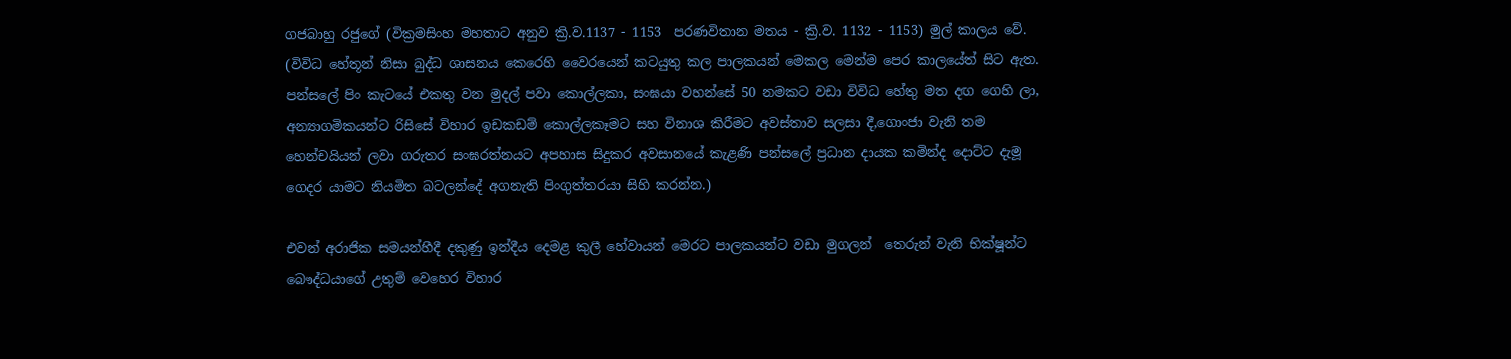ගජබාහු රජුගේ (වික්‍රමසිංහ මහතාට අනුව ක්‍රි.ව.1137 - 1153  පරණවිතාන මතය - ක්‍රි.ව. 1132 - 1153) මුල් කාලය වේ. (විවිධ හේතූන් නිසා බුද්ධ ශාසනය කෙරෙහි වෛරයෙන් කටයුතු කල පාලකයන් මෙකල මෙන්ම පෙර කාලයේත් සිට ඇත. පන්සලේ පිං කැටයේ එකතු වන මුදල් පවා කොල්ලකා, සංඝයා වහන්සේ 50 නමකට වඩා විවිධ හේතු මත දඟ ගෙහි ලා, අන්‍යාගමිකයන්ට රිසිසේ විහාර ඉඩකඩම් කොල්ලකෑමට සහ විනාශ කිරීමට අවස්තාව සලසා දී,ගොංජා වැනි තම හෙන්චයියන් ලවා ගරුතර සංඝරත්නයට අපහාස සිදුකර අවසානයේ කැළණි පන්සලේ ප්‍රධාන දායක කමින්ද දොට්ට දැමූ ගෙදර යාමට නියමිත බටලන්දේ අගනැති පිංගුත්තරයා සිහි කරන්න.)

එවන් අරාජික සමයන්හීදී දකුණු ඉන්දීය දෙමළ කුලී හේවායන් මෙරට පාලකයන්ට වඩා මුගලන්  තෙරුන් වැනි භික්ෂූන්ට බෞද්ධයාගේ උතුම් වෙහෙර විහාර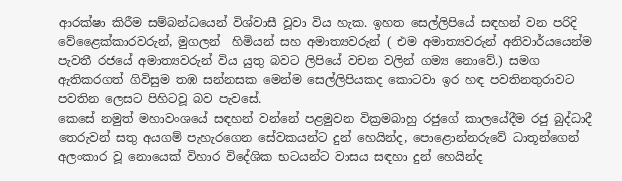ආරක්ෂා කිරීම සම්බන්ධයෙන් විශ්වාසී වූවා විය හැක. ඉහත සෙල්ලිපියේ සඳහන් වන පරිදි වේළෛක්කාරවරුන්, මුගලන්  හිමියන් සහ අමාත්‍යවරුන් ( එම අමාත්‍යවරුන් අනිවාර්යයෙන්ම පැවතී රජයේ අමාත්‍යවරුන් විය යුතු බවට ලිපියේ වචන වලින් ගම්‍ය නොවේ.) සමග ඇතිකරගත් ගිවිසුම තඹ සන්නසක මෙන්ම සෙල්ලිපියකද කොටවා ඉර හඳ පවතිනතුරාවට පවතින ලෙසට පිහිටවූ බව පැවසේ.
කෙසේ නමුත් මහාවංශයේ සඳහන් වන්නේ පළමුවන වික්‍රමබාහු රජුගේ කාලයේදීම රජු බුද්ධාදී තෙරුවන් සතු අයගම් පැහැරගෙන සේවකයන්ට දුන් හෙයින්ද, පොළොන්නරුවේ ධාතූන්ගෙන් අලංකාර වූ නොයෙක් විහාර විදේශික භටයන්ට වාසය සඳහා දුන් හෙයින්ද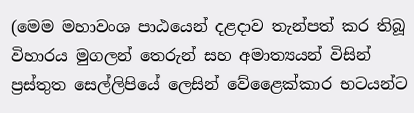(මෙම මහාවංශ පාඨයෙන් දළදාව තැන්පත් කර තිබූ විහාරය මුගලන් තෙරුන් සහ අමාත්‍යයන් විසින් ප්‍රස්තුත සෙල්ලිපියේ ලෙසින් වේළෛක්කාර භටයන්ට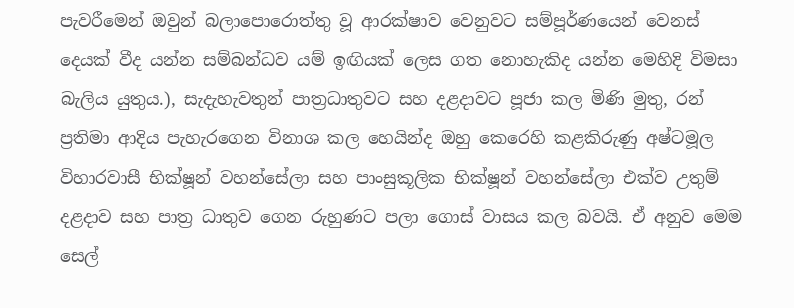පැවරීමෙන් ඔවුන් බලාපොරොත්තු වූ ආරක්ෂාව වෙනුවට සම්පූර්ණයෙන් වෙනස් දෙයක් වීද යන්න සම්බන්ධව යම් ඉඟියක් ලෙස ගත නොහැකිද යන්න මෙහිදි විමසා බැලිය යුතුය.), සැදැහැවතුන් පාත්‍රධාතුවට සහ දළදාවට පූජා කල මිණි මුතු, රන් ප්‍රතිමා ආදිය පැහැරගෙන විනාශ කල හෙයින්ද ඔහු කෙරෙහි කළකිරුණු අෂ්ටමූල විහාරවාසී භික්ෂූන් වහන්සේලා සහ පාංසුකූලික භික්ෂූන් වහන්සේලා එක්ව උතුම් දළදාව සහ පාත්‍ර ධාතුව ගෙන රුහුණට පලා ගොස් වාසය කල බවයි. ඒ අනුව මෙම සෙල්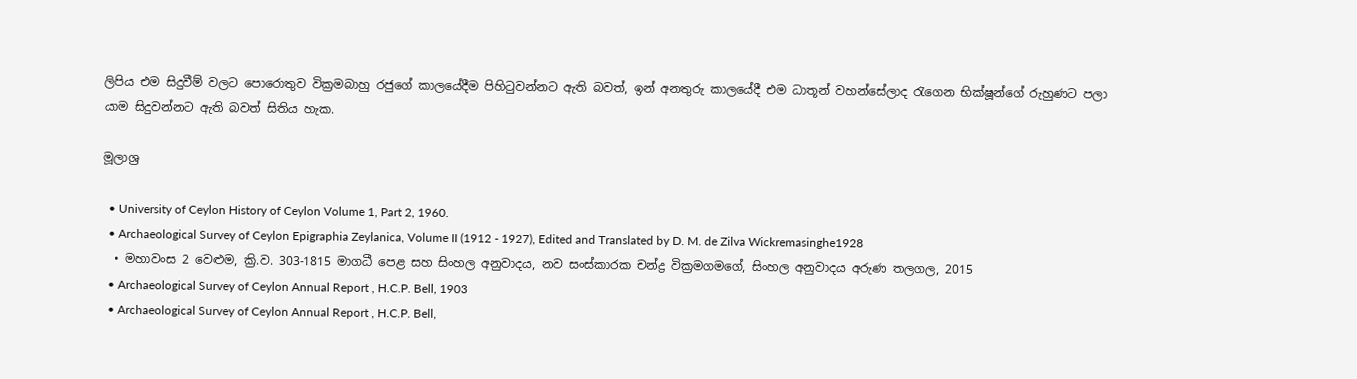ලිපිය එම සිදුවීම් වලට පොරොතුව වික්‍රමබාහු රජුගේ කාලයේදීම පිහිටුවන්නට ඇති බවත්, ඉන් අනතුරු කාලයේදී එම ධාතූන් වහන්සේලාද රැගෙන භික්ෂූන්ගේ රුහුණට පලා යාම සිදුවන්නට ඇති බවත් සිතිය හැක.

මූලාශ්‍ර

  • University of Ceylon History of Ceylon Volume 1, Part 2, 1960.
  • Archaeological Survey of Ceylon Epigraphia Zeylanica, Volume II (1912 - 1927), Edited and Translated by D. M. de Zilva Wickremasinghe1928
  • මහාවංස 2 වෙළුම, ක්‍රි.ව. 303-1815 මාගධී පෙළ සහ සිංහල අනුවාදය, නව සංස්කාරක චන්ද්‍ර වික්‍රමගමගේ, සිංහල අනුවාදය අරුණ තලගල, 2015
  • Archaeological Survey of Ceylon Annual Report , H.C.P. Bell, 1903
  • Archaeological Survey of Ceylon Annual Report , H.C.P. Bell,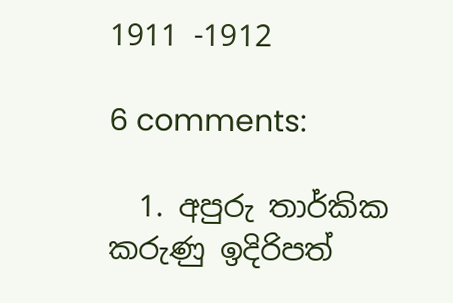1911 -1912

6 comments:

  1. අපුරු තාර්කික කරුණු ඉදිරිපත්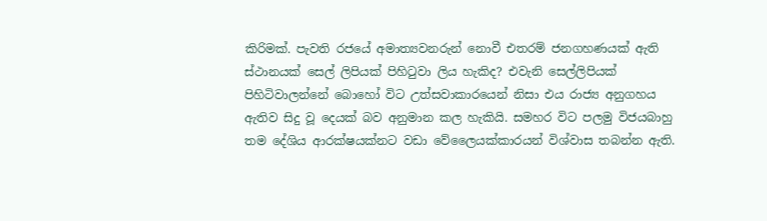කිරිමක්. පැවති රජයේ අමාත්‍යවනරුන් නොවී එතරම් ජනගහණයක් ඇති ස්ථානයක් සෙල් ලිපියක් පිහිටුවා ලිය හැකිද? එවැනි සෙල්ලිපියක් පිහිටිවාලන්නේ බොහෝ විට උත්සවාකාරයෙන් නිසා එය රාජ්‍ය අනුගහය ඇතිව සිදු වූ දෙයක් බව අනුමාන කල හැකියි. සමහර විට පලමු විජයබාහු තම දේශිය ආරක්ෂයක්නට වඩා වේලෛයක්කාරයන් විශ්වාස තබන්න ඇති.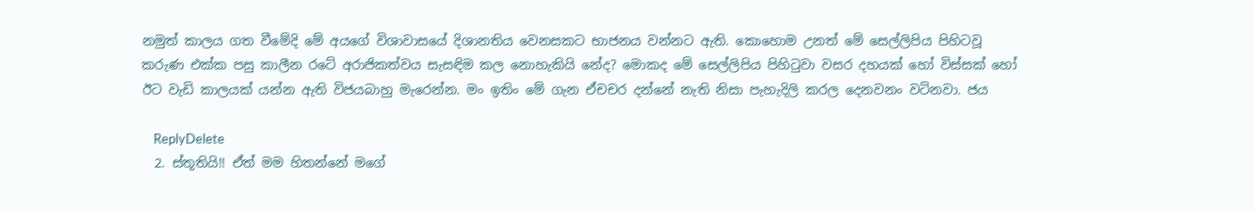නමුත් කාලය ගත වීමේදි මේ අයගේ විශාවාසයේ දිශානතිය වෙනසකට භාජනය වන්නට ඇති. කොහොම උනත් මේ සෙල්ලිපිය පිහිටවූ කරුණ එක්ක පසු කාලීන රටේ අරාජිකත්වය සැසඳිම කල නොහැකියි නේද? මොකද මේ සෙල්ලිපිය පිහිටුවා වසර දහයක් හෝ විස්සක් හෝ ඊට වැඩි කාලයක් යන්න ඇති විජයබාහු මැරෙන්න. මං ඉතිං මේ ගැන ඒචචර දන්නේ නැති නිසා පැහැදිලි කරල දෙනවනං වටිනවා. ජය

    ReplyDelete
  2. ස්තූතියි!! ඒත් මම හිතන්නේ මගේ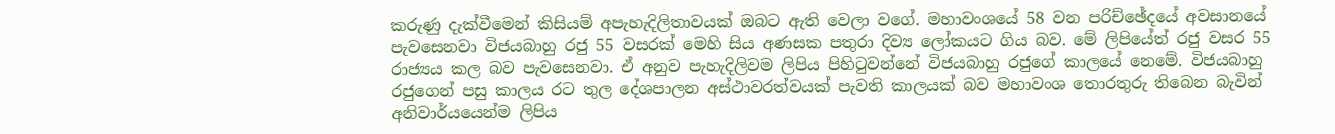කරුණු දැක්වීමෙන් කිසියම් අපැහැදිලිතාවයක් ඔබට ඇති වෙලා වගේ. මහාවංශයේ 58 වන පරිච්ඡේදයේ අවසානයේ පැවසෙනවා විජයබාහු රජු 55 වසරක් මෙහි සිය අණසක පතුරා දිව්‍ය ලෝකයට ගිය බව. මේ ලිපියේත් රජු වසර 55 රාජ්‍යය කල බව පැවසෙනවා. ඒ අනුව පැහැදිලිවම ලිපිය පිහිටුවන්නේ විජයබාහු රජුගේ කාලයේ නෙමේ. විජයබාහු රජුගෙන් පසු කාලය රට තුල දේශපාලන අස්ථාවරත්වයක් පැවති කාලයක් බව මහාවංශ තොරතුරු තිබෙන බැවින් අනිවාර්යයෙන්ම ලිපිය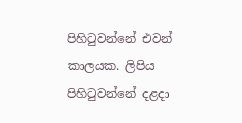පිහිටුවන්නේ එවන් කාලයක. ලිපිය පිහිටුවන්නේ දළදා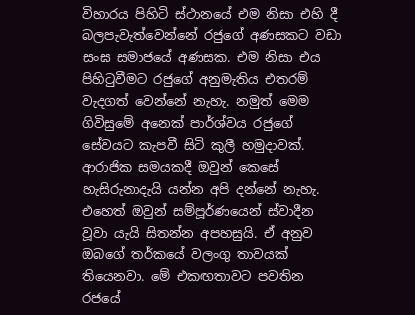විහාරය පිහිටි ස්ථානයේ එම නිසා එහි දී බලපැවැත්වෙන්නේ රජුගේ අණසකට වඩා සංඝ සමාජයේ අණසක. එම නිසා එය පිහිටුවීමට රජුගේ අනුමැතිය එතරම් වැදගත් වෙන්නේ නැහැ. නමුත් මෙම ගිවිසුමේ අනෙක් පාර්ශ්වය රජුගේ සේවයට කැපවී සිටි කුලී හමුදාවක්. ආරාජික සමයකදී ඔවුන් කෙසේ හැසිරුනාදැයි යන්න අපි දන්නේ නැහැ. එහෙත් ඔවුන් සම්පූර්ණයෙන් ස්වාදීන වූවා යැයි සිතන්න අපහසුයි. ඒ අනුව ඔබගේ තර්කයේ වලංගු තාවයක් තියෙනවා. මේ එකඟතාවට පවතින රජයේ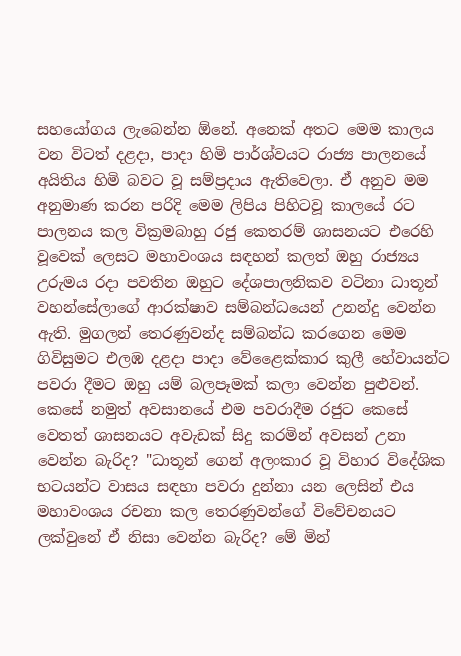සහයෝගය ලැබෙන්න ඕනේ. අනෙක් අතට මෙම කාලය වන විටත් දළදා, පාදා හිමි පාර්ශ්වයට රාජ්‍ය පාලනයේ අයිතිය හිමි බවට වූ සම්ප්‍රදාය ඇතිවෙලා. ඒ අනුව මම අනුමාණ කරන පරිදි මෙම ලිපිය පිහිටවූ කාලයේ රට පාලනය කල වික්‍රමබාහු රජු කෙතරම් ශාසනයට එරෙහි වූවෙක් ලෙසට මහාවංශය සඳහන් කලත් ඔහු රාජ්‍යය උරුමය රදා පවතින ඔහුට දේශපාලනිකව වටිනා ධාතූන් වහන්සේලාගේ ආරක්ෂාව සම්බන්ධයෙන් උනන්දු වෙන්න ඇති. මුගලන් තෙරණුවන්ද සම්බන්ධ කරගෙන මෙම ගිවිසුමට එලඹ දළදා පාදා වේළෛක්කාර කුලී හේවායන්ට පවරා දීමට ඔහු යම් බලපෑමක් කලා වෙන්න පුළුවන්. කෙසේ නමුත් අවසානයේ එම පවරාදීම රජුට කෙසේ වෙතත් ශාසනයට අවැඩක් සිදු කරමින් අවසන් උනා වෙන්න බැරිද? "ධාතූන් ගෙන් අලංකාර වූ විහාර විදේශික භටයන්ට වාසය සඳහා පවරා දුන්නා යන ලෙසින් එය මහාවංශය රචනා කල තෙරණුවන්ගේ විවේචනයට ලක්වුනේ ඒ නිසා වෙන්න බැරිද? මේ මින්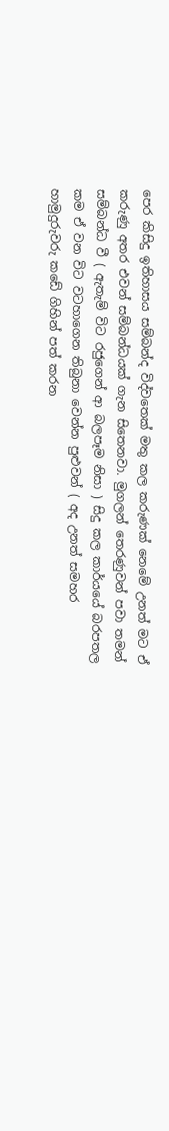පෙර කිසිදු ඉතිහාසය සම්බන්ද විද්වතෙක් මතු කල කරුණක් නෙමේ උනත් මට ඒ කරුණු අතර එවන් සම්බන්ධයක් ගැන සිතෙනවා. මුගලන් තෙරණුවන් පවා තමන් සම්බන්ධ වී ( ඇතැම් විට රජුගෙන් ආ බලපෑම නිසා ) සිදු කල කාර්යයේ බරපතල කම ඒ වන විට වටහාගෙන තිබුනා වෙන්න පුළුවන් ( අද උනත් සමහර හාමුදුරුවරු කඩේ ගිහින් පත් කරන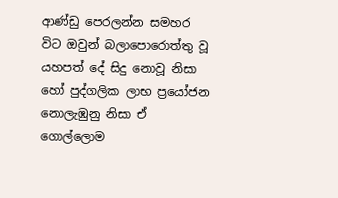ආණ්ඩු පෙරලන්න සමහර විට ඔවුන් බලාපොරොත්තු වූ යහපත් දේ සිදු නොවූ නිසා හෝ පුද්ගලික ලාභ ප්‍රයෝජන නොලැඹුනු නිසා ඒ ගොල්ලොම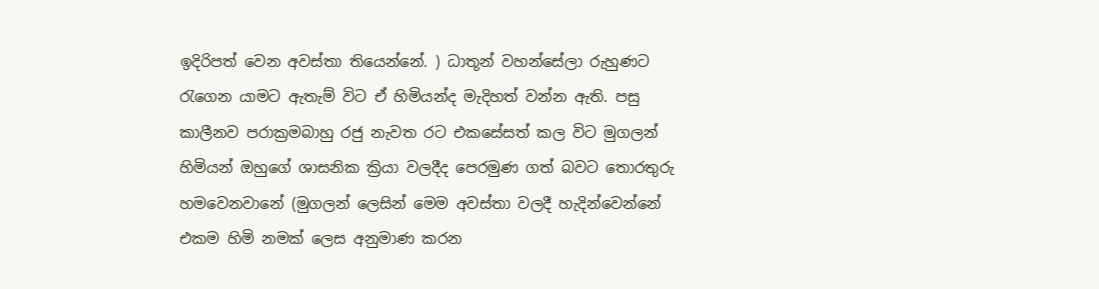ඉදිරිපත් වෙන අවස්තා තියෙන්නේ. ) ධාතූන් වහන්සේලා රුහුණට රැගෙන යාමට ඇතැම් විට ඒ හිමියන්ද මැදිහත් වන්න ඇති. පසු කාලීනව පරාක්‍රමබාහු රජු නැවත රට එකසේසත් කල විට මුගලන් හිමියන් ඔහුගේ ශාසනික ක්‍රියා වලදීද පෙරමුණ ගත් බවට තොරතුරු හමවෙනවානේ (මුගලන් ලෙසින් මෙම අවස්තා වලදී හැදින්වෙන්නේ එකම හිමි නමක් ලෙස අනුමාණ කරන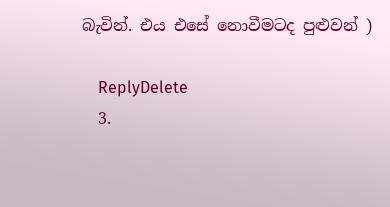බැවින්. එය එසේ නොවීමටද පුළුවන් )

    ReplyDelete
  3.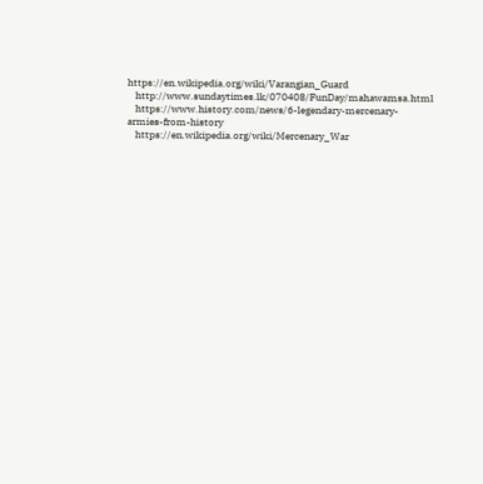https://en.wikipedia.org/wiki/Varangian_Guard
    http://www.sundaytimes.lk/070408/FunDay/mahawamsa.html
    https://www.history.com/news/6-legendary-mercenary-armies-from-history
    https://en.wikipedia.org/wiki/Mercenary_War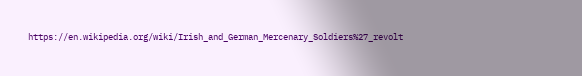https://en.wikipedia.org/wiki/Irish_and_German_Mercenary_Soldiers%27_revolt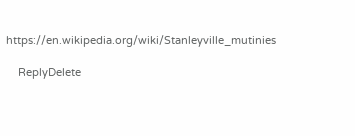https://en.wikipedia.org/wiki/Stanleyville_mutinies

    ReplyDelete